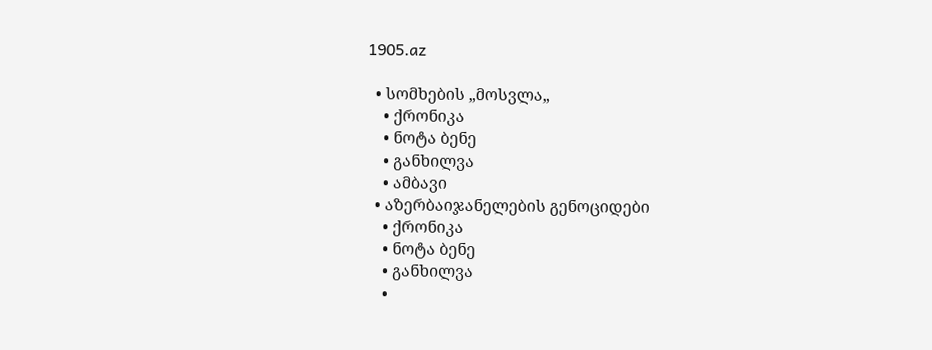1905.az

  • სომხების „მოსვლა„
    • ქრონიკა
    • ნოტა ბენე
    • განხილვა
    • ამბავი
  • აზერბაიჯანელების გენოციდები
    • ქრონიკა
    • ნოტა ბენე
    • განხილვა
    •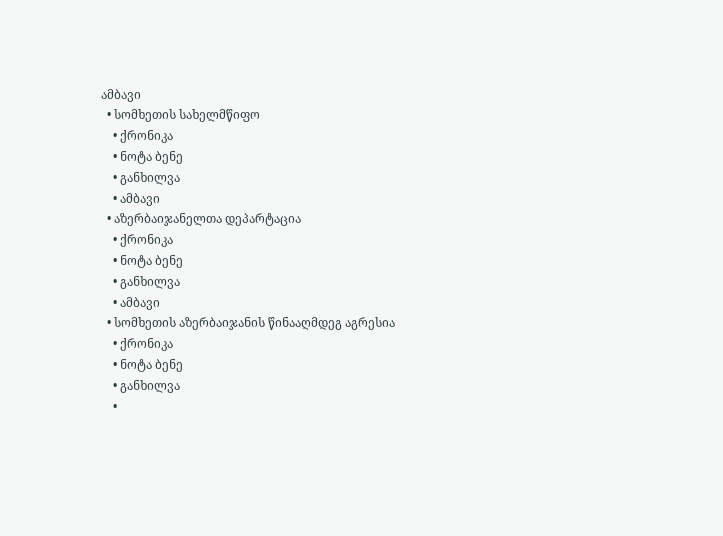ამბავი
  • სომხეთის სახელმწიფო
    • ქრონიკა
    • ნოტა ბენე
    • განხილვა
    • ამბავი
  • აზერბაიჯანელთა დეპარტაცია
    • ქრონიკა
    • ნოტა ბენე
    • განხილვა
    • ამბავი
  • სომხეთის აზერბაიჯანის წინააღმდეგ აგრესია
    • ქრონიკა
    • ნოტა ბენე
    • განხილვა
    •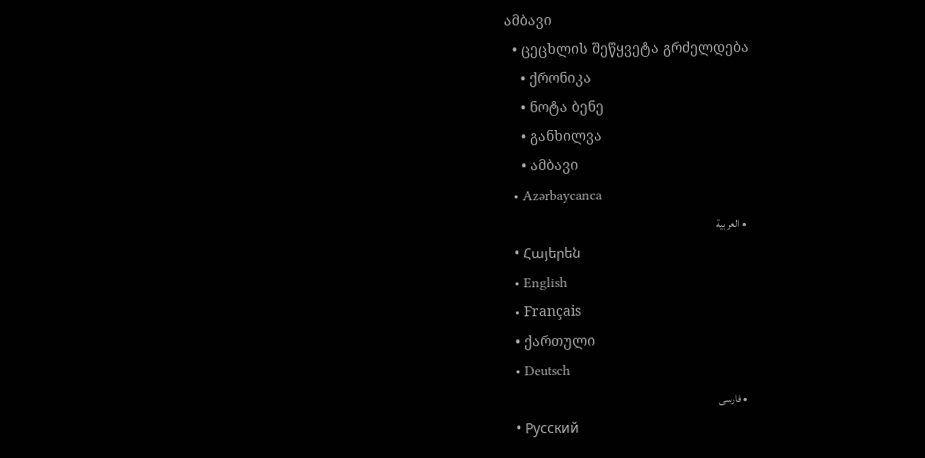ამბავი
  • ცეცხლის შეწყვეტა გრძელდება
    • ქრონიკა
    • ნოტა ბენე
    • განხილვა
    • ამბავი
  • Azərbaycanca
  • العربية
  • Հայերեն
  • English
  • Français
  • ქართული
  • Deutsch
  • فارسی
  • Русский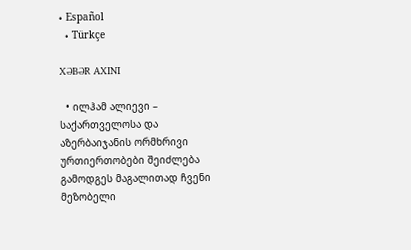• Español
  • Türkçe

XƏBƏR AXINI

  • ილჰამ ალიევი – საქართველოსა და აზერბაიჯანის ორმხრივი ურთიერთობები შეიძლება გამოდგეს მაგალითად ჩვენი მეზობელი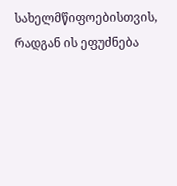სახელმწიფოებისთვის, რადგან ის ეფუძნება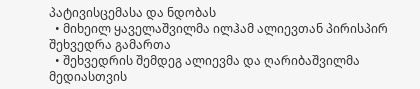პატივისცემასა და ნდობას
  • მიხეილ ყაველაშვილმა ილჰამ ალიევთან პირისპირ შეხვედრა გამართა
  • შეხვედრის შემდეგ ალიევმა და ღარიბაშვილმა მედიასთვის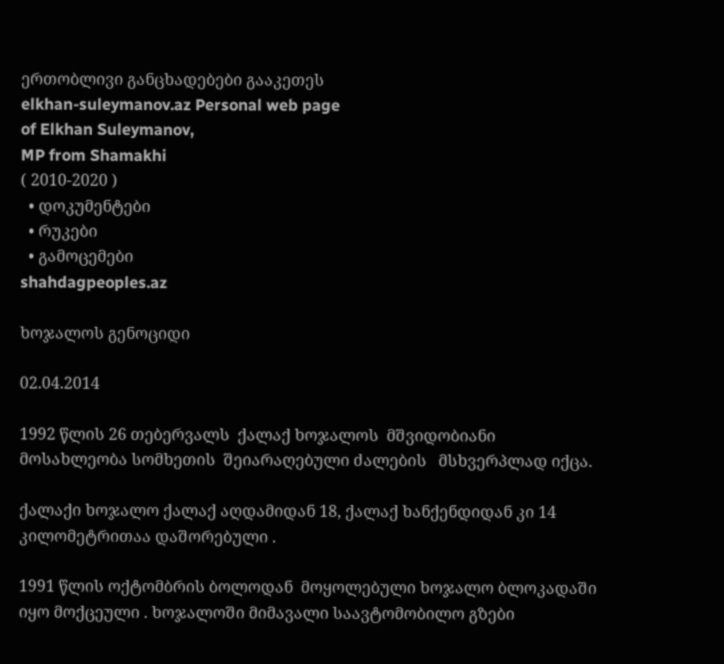ერთობლივი განცხადებები გააკეთეს
elkhan-suleymanov.az Personal web page
of Elkhan Suleymanov,
MP from Shamakhi
( 2010-2020 )
  • დოკუმენტები
  • რუკები
  • გამოცემები
shahdagpeoples.az

ხოჯალოს გენოციდი

02.04.2014

1992 წლის 26 თებერვალს  ქალაქ ხოჯალოს  მშვიდობიანი მოსახლეობა სომხეთის  შეიარაღებული ძალების   მსხვერპლად იქცა.

ქალაქი ხოჯალო ქალაქ აღდამიდან 18, ქალაქ ხანქენდიდან კი 14 კილომეტრითაა დაშორებული .

1991 წლის ოქტომბრის ბოლოდან  მოყოლებული ხოჯალო ბლოკადაში იყო მოქცეული . ხოჯალოში მიმავალი საავტომობილო გზები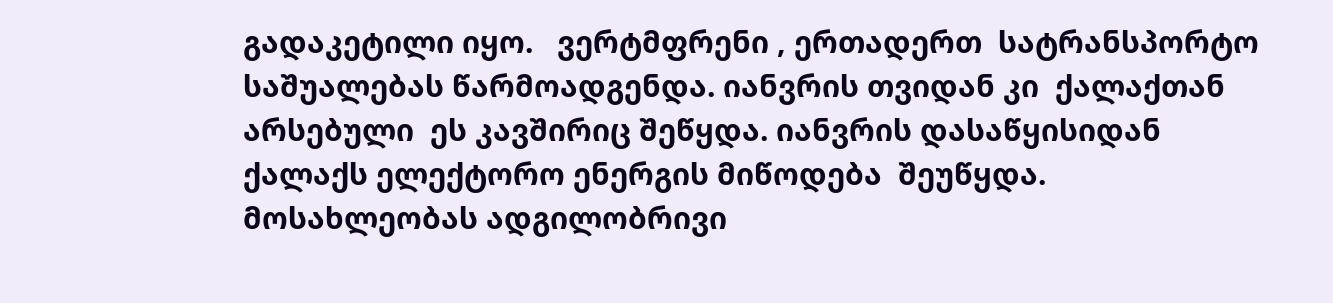გადაკეტილი იყო.   ვერტმფრენი , ერთადერთ  სატრანსპორტო საშუალებას წარმოადგენდა. იანვრის თვიდან კი  ქალაქთან არსებული  ეს კავშირიც შეწყდა. იანვრის დასაწყისიდან ქალაქს ელექტორო ენერგის მიწოდება  შეუწყდა. მოსახლეობას ადგილობრივი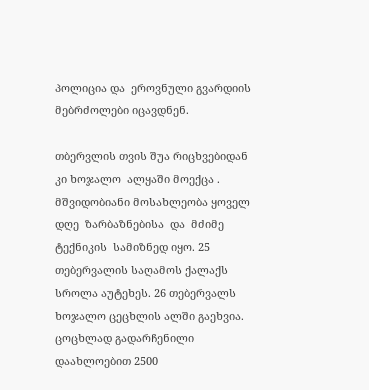პოლიცია და  ეროვნული გვარდიის მებრძოლები იცავდნენ.

თბერვლის თვის შუა რიცხვებიდან კი ხოჯალო  ალყაში მოექცა . მშვიდობიანი მოსახლეობა ყოველ დღე  ზარბაზნებისა  და  მძიმე ტექნიკის  სამიზნედ იყო. 25 თებერვალის საღამოს ქალაქს სროლა აუტეხეს. 26 თებერვალს  ხოჯალო ცეცხლის ალში გაეხვია. ცოცხლად გადარჩენილი  დაახლოებით 2500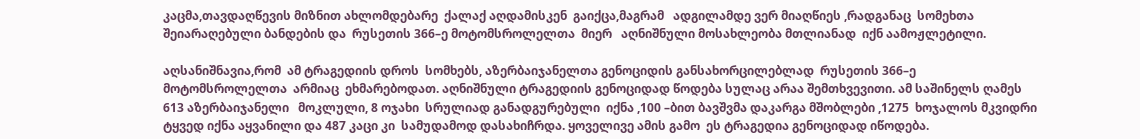კაცმა,თავდაღწევის მიზნით ახლომდებარე  ქალაქ აღდამისკენ  გაიქცა,მაგრამ   ადგილამდე ვერ მიაღწიეს ,რადგანაც  სომეხთა შეიარაღებული ბანდების და  რუსეთის 366–ე მოტომსროლელთა  მიერ   აღნიშნული მოსახლეობა მთლიანად  იქნ აამოჟლეტილი.

აღსანიშნავია,რომ  ამ ტრაგედიის დროს  სომხებს, აზერბაიჯანელთა გენოციდის განსახორცილებლად  რუსეთის 366–ე მოტომსროლელთა  არმიაც  ეხმარებოდათ. აღნიშნული ტრაგედიის გენოციდად წოდება სულაც არაა შემთხვევითი. ამ საშინელს ღამეს 613 აზერბაიჯანელი   მოკლული, 8 ოჯახი  სრულიად განადგურებული  იქნა ,100 –ბით ბავშვმა დაკარგა მშობლები ,1275  ხოჯალოს მკვიდრი  ტყვედ იქნა აყვანილი და 487 კაცი კი  სამუდამოდ დასახიჩრდა. ყოველივე ამის გამო  ეს ტრაგედია გენოციდად იწოდება.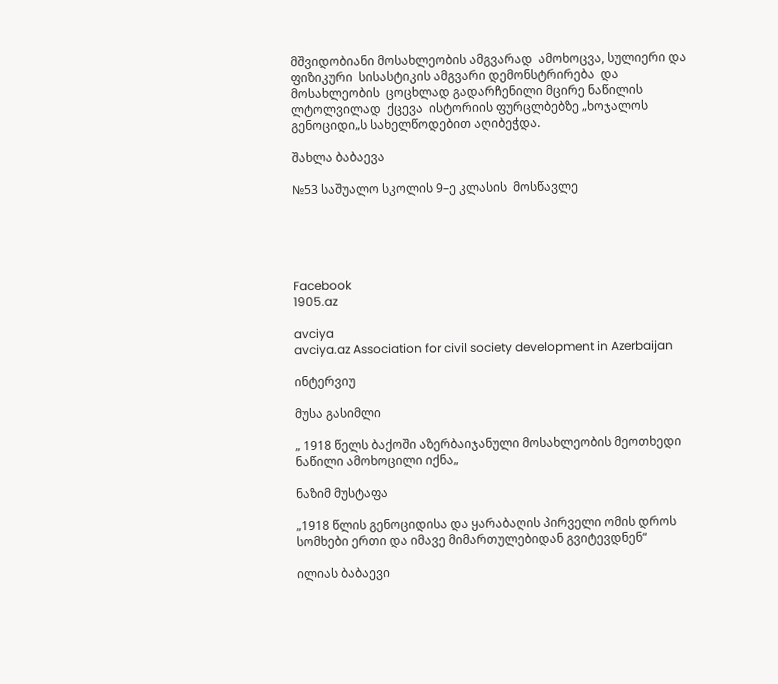მშვიდობიანი მოსახლეობის ამგვარად  ამოხოცვა, სულიერი და ფიზიკური  სისასტიკის ამგვარი დემონსტრირება  და  მოსახლეობის  ცოცხლად გადარჩენილი მცირე ნაწილის ლტოლვილად  ქცევა  ისტორიის ფურცლბებზე „ხოჯალოს გენოციდი„ს სახელწოდებით აღიბეჭდა.

შახლა ბაბაევა

№53 საშუალო სკოლის 9–ე კლასის  მოსწავლე





Facebook
1905.az

avciya
avciya.az Association for civil society development in Azerbaijan

ინტერვიუ

მუსა გასიმლი

„ 1918 წელს ბაქოში აზერბაიჯანული მოსახლეობის მეოთხედი ნაწილი ამოხოცილი იქნა„

ნაზიმ მუსტაფა

„1918 წლის გენოციდისა და ყარაბაღის პირველი ომის დროს სომხები ერთი და იმავე მიმართულებიდან გვიტევდნენ“

ილიას ბაბაევი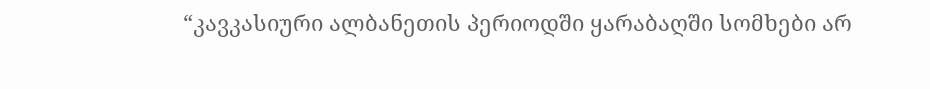“კავკასიური ალბანეთის პერიოდში ყარაბაღში სომხები არ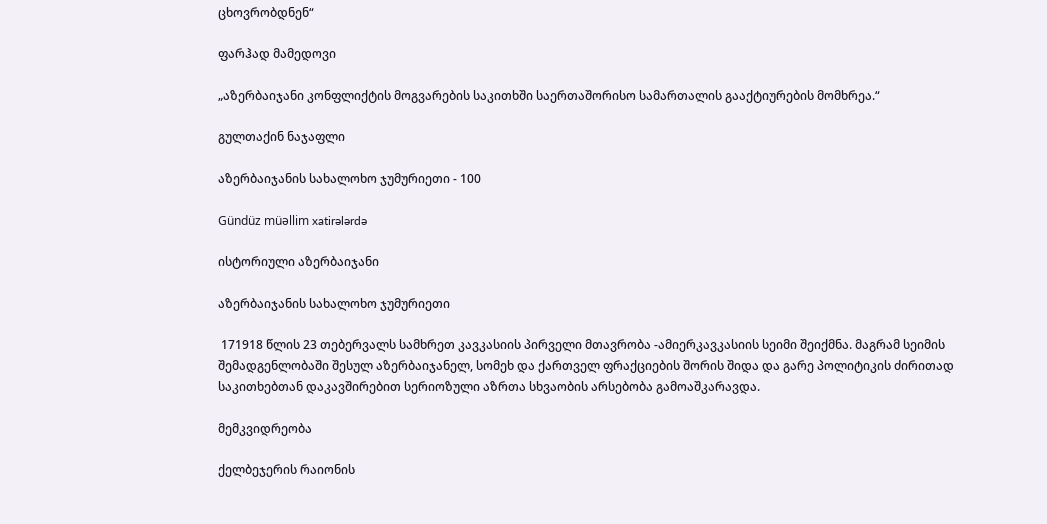ცხოვრობდნენ“

ფარჰად მამედოვი

„აზერბაიჯანი კონფლიქტის მოგვარების საკითხში საერთაშორისო სამართალის გააქტიურების მომხრეა.“

გულთაქინ ნაჯაფლი

აზერბაიჯანის სახალოხო ჯუმურიეთი - 100

Gündüz müəllim xatirələrdə

ისტორიული აზერბაიჯანი

აზერბაიჯანის სახალოხო ჯუმურიეთი

 171918 წლის 23 თებერვალს სამხრეთ კავკასიის პირველი მთავრობა -ამიერკავკასიის სეიმი შეიქმნა. მაგრამ სეიმის შემადგენლობაში შესულ აზერბაიჯანელ, სომეხ და ქართველ ფრაქციების შორის შიდა და გარე პოლიტიკის ძირითად საკითხებთან დაკავშირებით სერიოზული აზრთა სხვაობის არსებობა გამოაშკარავდა.

მემკვიდრეობა

ქელბეჯერის რაიონის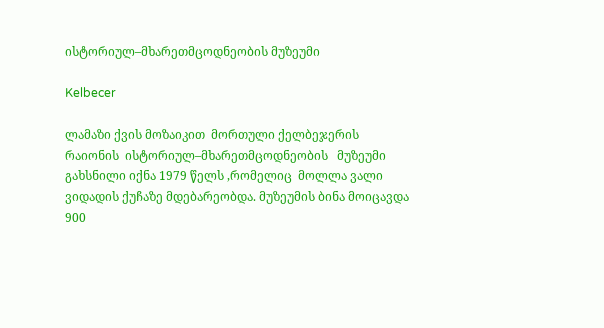ისტორიულ–მხარეთმცოდნეობის მუზეუმი

Kelbecer

ლამაზი ქვის მოზაიკით  მორთული ქელბეჯერის რაიონის  ისტორიულ–მხარეთმცოდნეობის   მუზეუმი  გახსნილი იქნა 1979 წელს ,რომელიც  მოლლა ვალი ვიდადის ქუჩაზე მდებარეობდა. მუზეუმის ბინა მოიცავდა 900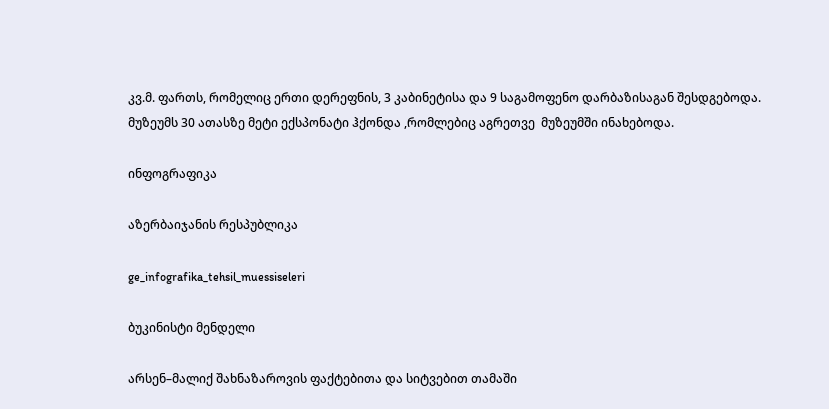კვ.მ. ფართს, რომელიც ერთი დერეფნის, 3 კაბინეტისა და 9 საგამოფენო დარბაზისაგან შესდგებოდა. მუზეუმს 30 ათასზე მეტი ექსპონატი ჰქონდა ,რომლებიც აგრეთვე  მუზეუმში ინახებოდა.

ინფოგრაფიკა

აზერბაიჯანის რესპუბლიკა

ge_infografika_tehsil_muessiseleri

ბუკინისტი მენდელი

არსენ–მალიქ შახნაზაროვის ფაქტებითა და სიტვებით თამაში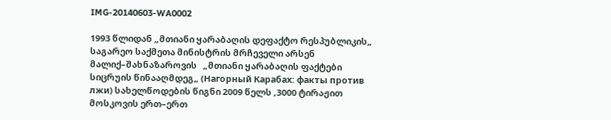IMG-20140603-WA0002

1993 წლიდან „მთიანი ყარაბაღის დეფაქტო რესპუბლიკის„ საგარეო საქმეთა მინისტრის მრჩეველი არსენ მალიქ–შახნაზაროვის   „მთიანი ყარაბაღის ფაქტები სიცრუის წინააღმდეგ„ (Нагорный Карабах: факты против лжи) სახელწოდების წიგნი 2009 წელს ,3000 ტირაჟით მოსკოვის ერთ–ერთ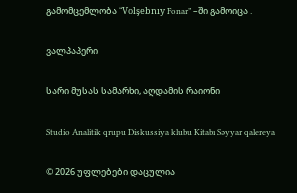გამომცემლობა “Volşebnıy Fonar” –ში გამოიცა .

ვალპაპერი

სარი მუსას სამარხი, აღდამის რაიონი

Studio Analitik qrupu Diskussiya klubu Kitabı Səyyar qalereya

© 2026 უფლებები დაცულია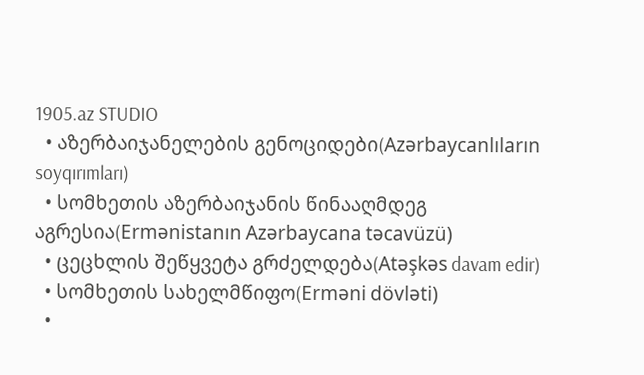1905.az STUDIO
  • აზერბაიჯანელების გენოციდები(Azərbaycanlıların soyqırımları)
  • სომხეთის აზერბაიჯანის წინააღმდეგ აგრესია(Ermənistanın Azərbaycana təcavüzü)
  • ცეცხლის შეწყვეტა გრძელდება(Atəşkəs davam edir)
  • სომხეთის სახელმწიფო(Erməni dövləti)
  •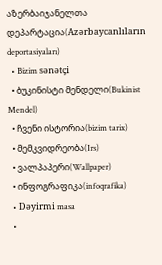აზერბაიჯანელთა დეპარტაცია(Azərbaycanlıların deportasiyaları)
  • Bizim sənətçi
  • ბუკინისტი მენდელი(Bukinist Mendel)
  • ჩვენი ისტორია(bizim tarix)
  • მემკვიდრეობა(Irs)
  • ვალპაპერი(Wallpaper)
  • ინფოგრაფიკა(infoqrafika)
  • Dəyirmi masa
  •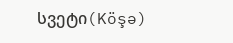სვეტი(Köşə)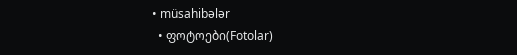• müsahibələr
  • ფოტოები(Fotolar)